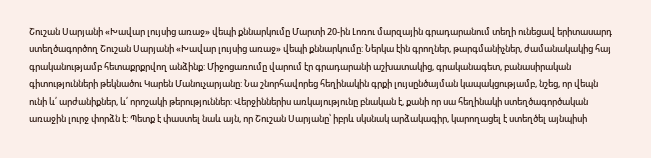Շուշան Սարյանի «Խավար լույսից առաջ» վեպի քննարկումը Մարտի 20-ին Լոռու մարզային գրադարանում տեղի ունեցավ երիտասարդ ստեղծագործող Շուշան Սարյանի «Խավար լույսից առաջ» վեպի քննարկումը: Ներկա էին գրողներ, թարգմանիչներ, ժամանակակից հայ գրականությամբ հետաքրքրվող անձինք: Միջոցառումը վարում էր գրադարանի աշխատակից, գրականագետ, բանասիրական գիտությունների թեկնածու Կարեն Մանուչարյանը: Նա շնորհավորեց հեղինակին գրքի լույսընծայման կապակցությամբ, նշեց, որ վեպն ունի և՛ արժանիքներ, և՛ որոշակի թերություններ: Վերջիններիս առկայությունը բնական է, քանի որ սա հեղինակի ստեղծագործական առաջին լուրջ փորձն է: Պետք է փաստել նաև այն, որ Շուշան Սարյանը՝ իբրև սկսնակ արձակագիր, կարողացել է ստեղծել այնպիսի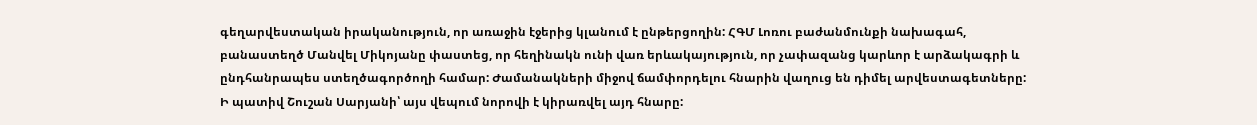գեղարվեստական իրականություն, որ առաջին էջերից կլանում է ընթերցողին: ՀԳՄ Լոռու բաժանմունքի նախագահ, բանաստեղծ Մանվել Միկոյանը փաստեց, որ հեղինակն ունի վառ երևակայություն, որ չափազանց կարևոր է արձակագրի և ընդհանրապես ստեղծագործողի համար: Ժամանակների միջով ճամփորդելու հնարին վաղուց են դիմել արվեստագետները: Ի պատիվ Շուշան Սարյանի՝ այս վեպում նորովի է կիրառվել այդ հնարը: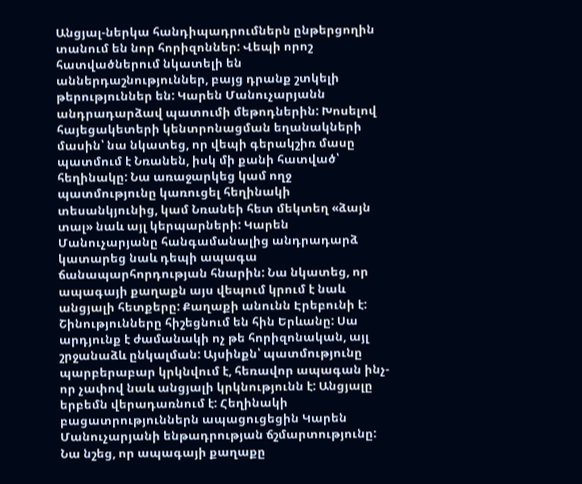Անցյալ-ներկա հանդիպադրումներն ընթերցողին տանում են նոր հորիզոններ: Վեպի որոշ հատվածներում նկատելի են աններդաշնություններ, բայց դրանք շտկելի թերություններ են: Կարեն Մանուչարյանն անդրադարձավ պատումի մեթոդներին: Խոսելով հայեցակետերի կենտրոնացման եղանակների մասին՝ նա նկատեց, որ վեպի գերակշիռ մասը պատմում է Նռանեն, իսկ մի քանի հատված՝ հեղինակը: Նա առաջարկեց կամ ողջ պատմությունը կառուցել հեղինակի տեսանկյունից, կամ Նռանեի հետ մեկտեղ «ձայն տալ» նաև այլ կերպարների: Կարեն Մանուչարյանը հանգամանալից անդրադարձ կատարեց նաև դեպի ապագա ճանապարհորդության հնարին: Նա նկատեց, որ ապագայի քաղաքն այս վեպում կրում է նաև անցյալի հետքերը: Քաղաքի անունն Էրեբունի է: Շինությունները հիշեցնում են հին Երևանը: Սա արդյունք է ժամանակի ոչ թե հորիզոնական, այլ շրջանաձև ընկալման: Այսինքն՝ պատմությունը պարբերաբար կրկնվում է, հեռավոր ապագան ինչ-որ չափով նաև անցյալի կրկնությունն է: Անցյալը երբեմն վերադառնում է: Հեղինակի բացատրություններն ապացուցեցին Կարեն Մանուչարյանի ենթադրության ճշմարտությունը: Նա նշեց, որ ապագայի քաղաքը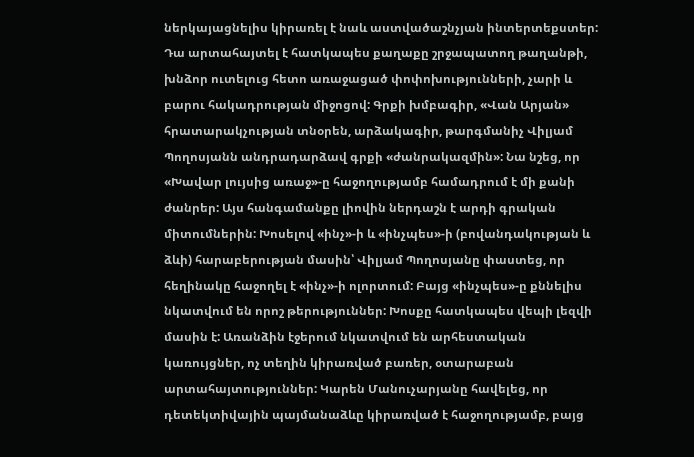ներկայացնելիս կիրառել է նաև աստվածաշնչյան ինտերտեքստեր: Դա արտահայտել է հատկապես քաղաքը շրջապատող թաղանթի, խնձոր ուտելուց հետո առաջացած փոփոխությունների, չարի և բարու հակադրության միջոցով: Գրքի խմբագիր, «Վան Արյան» հրատարակչության տնօրեն, արձակագիր, թարգմանիչ Վիլյամ Պողոսյանն անդրադարձավ գրքի «ժանրակազմին»: Նա նշեց, որ «Խավար լույսից առաջ»-ը հաջողությամբ համադրում է մի քանի ժանրեր: Այս հանգամանքը լիովին ներդաշն է արդի գրական միտումներին: Խոսելով «ինչ»-ի և «ինչպես»-ի (բովանդակության և ձևի) հարաբերության մասին՝ Վիլյամ Պողոսյանը փաստեց, որ հեղինակը հաջողել է «ինչ»-ի ոլորտում: Բայց «ինչպես»-ը քննելիս նկատվում են որոշ թերություններ: Խոսքը հատկապես վեպի լեզվի մասին է: Առանձին էջերում նկատվում են արհեստական կառույցներ, ոչ տեղին կիրառված բառեր, օտարաբան արտահայտություններ: Կարեն Մանուչարյանը հավելեց, որ դետեկտիվային պայմանաձևը կիրառված է հաջողությամբ, բայց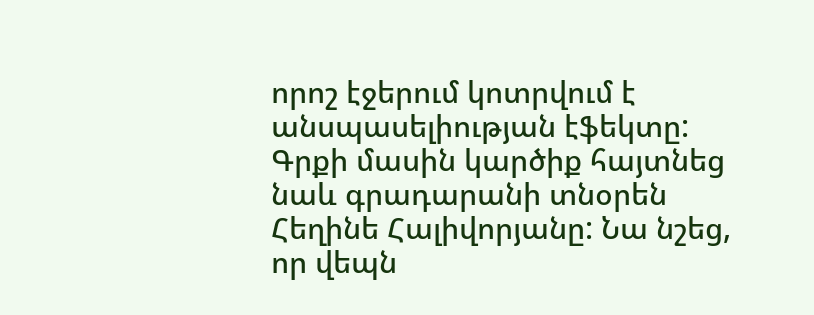որոշ էջերում կոտրվում է անսպասելիության էֆեկտը: Գրքի մասին կարծիք հայտնեց նաև գրադարանի տնօրեն Հեղինե Հալիվորյանը: Նա նշեց, որ վեպն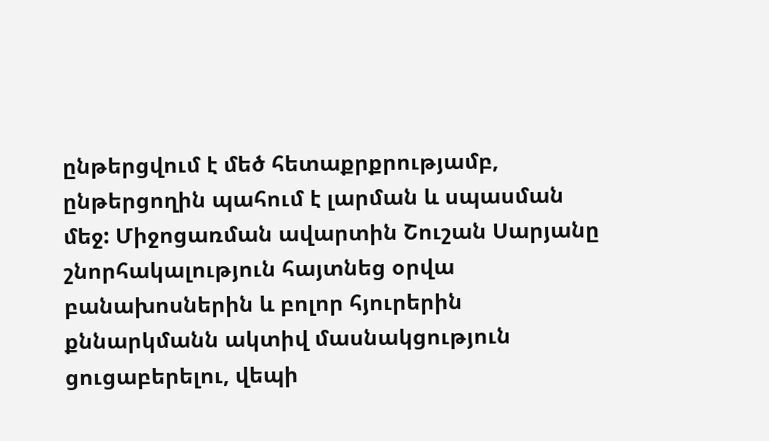ընթերցվում է մեծ հետաքրքրությամբ, ընթերցողին պահում է լարման և սպասման մեջ: Միջոցառման ավարտին Շուշան Սարյանը շնորհակալություն հայտնեց օրվա բանախոսներին և բոլոր հյուրերին քննարկմանն ակտիվ մասնակցություն ցուցաբերելու, վեպի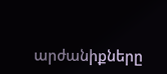արժանիքները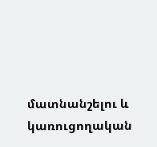մատնանշելու և կառուցողական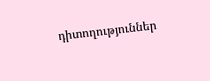դիտողություններ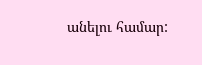անելու համար: